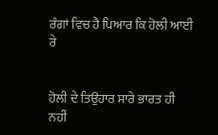ਰੰਗਾਂ ਵਿਚ ਹੈ ਪਿਆਰ ਕਿ ਹੋਲੀ ਆਈ ਰੇ


ਹੋਲੀ ਦੇ ਤਿਉਹਾਰ ਸਾਰੇ ਭਾਰਤ ਹੀ ਨਹੀਂ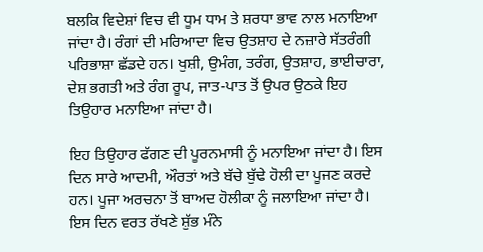ਬਲਕਿ ਵਿਦੇਸ਼ਾਂ ਵਿਚ ਵੀ ਧੂਮ ਧਾਮ ਤੇ ਸ਼ਰਧਾ ਭਾਵ ਨਾਲ ਮਨਾਇਆ ਜਾਂਦਾ ਹੈ। ਰੰਗਾਂ ਦੀ ਮਰਿਆਦਾ ਵਿਚ ਉਤਸ਼ਾਹ ਦੇ ਨਜ਼ਾਰੇ ਸੱਤਰੰਗੀ ਪਰਿਭਾਸ਼ਾ ਛੱਡਦੇ ਹਨ। ਖੁਸ਼ੀ, ਉਮੰਗ, ਤਰੰਗ, ਉਤਸ਼ਾਹ, ਭਾਈਚਾਰਾ, ਦੇਸ਼ ਭਗਤੀ ਅਤੇ ਰੰਗ ਰੂਪ, ਜਾਤ-ਪਾਤ ਤੋਂ ਉਪਰ ਉਠਕੇ ਇਹ ਤਿਉਹਾਰ ਮਨਾਇਆ ਜਾਂਦਾ ਹੈ।

ਇਹ ਤਿਉਹਾਰ ਫੱਗਣ ਦੀ ਪੂਰਨਮਾਸੀ ਨੂੰ ਮਨਾਇਆ ਜਾਂਦਾ ਹੈ। ਇਸ ਦਿਨ ਸਾਰੇ ਆਦਮੀ, ਔਰਤਾਂ ਅਤੇ ਬੱਚੇ ਬੁੱਢੇ ਹੋਲੀ ਦਾ ਪੂਜਣ ਕਰਦੇ ਹਨ। ਪੂਜਾ ਅਰਚਨਾ ਤੋਂ ਬਾਅਦ ਹੋਲੀਕਾ ਨੂੰ ਜਲਾਇਆ ਜਾਂਦਾ ਹੈ। ਇਸ ਦਿਨ ਵਰਤ ਰੱਖਣੇ ਸ਼ੁੱਭ ਮੰਨੇ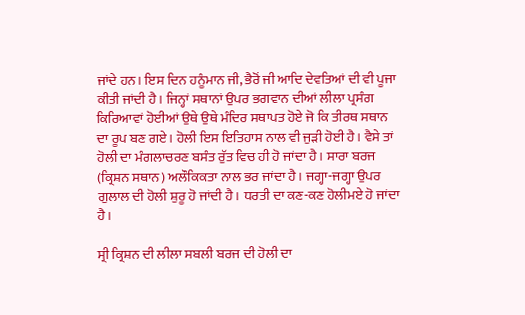ਜਾਂਦੇ ਹਨ। ਇਸ ਦਿਨ ਹਨੂੰਮਾਨ ਜੀ, ਭੈਰੋਂ ਜੀ ਆਦਿ ਦੇਵਤਿਆਂ ਦੀ ਵੀ ਪੂਜਾ ਕੀਤੀ ਜਾਂਦੀ ਹੈ। ਜਿਨ੍ਹਾਂ ਸਥਾਨਾਂ ਉਪਰ ਭਗਵਾਨ ਦੀਆਂ ਲੀਲਾ ਪ੍ਰਸੰਗ ਕਿਰਿਆਵਾਂ ਹੋਈਆਂ ਉਥੇ ਉਥੇ ਮੰਦਿਰ ਸਥਾਪਤ ਹੋਏ ਜੋ ਕਿ ਤੀਰਥ ਸਥਾਨ ਦਾ ਰੂਪ ਬਣ ਗਏ। ਹੋਲੀ ਇਸ ਇਤਿਹਾਸ ਨਾਲ ਵੀ ਜੁੜੀ ਹੋਈ ਹੈ। ਵੈਸੇ ਤਾਂ ਹੋਲੀ ਦਾ ਮੰਗਲਾਚਰਣ ਬਸੰਤ ਰੁੱਤ ਵਿਚ ਹੀ ਹੋ ਜਾਂਦਾ ਹੈ। ਸਾਰਾ ਬਰਜ (ਕ੍ਰਿਸ਼ਨ ਸਥਾਨ) ਅਲੌਕਿਕਤਾ ਨਾਲ ਭਰ ਜਾਂਦਾ ਹੈ। ਜਗ੍ਹਾ-ਜਗ੍ਹਾ ਉਪਰ ਗੁਲਾਲ ਦੀ ਹੋਲੀ ਸ਼ੁਰੂ ਹੋ ਜਾਂਦੀ ਹੈ। ਧਰਤੀ ਦਾ ਕਣ-ਕਣ ਹੋਲੀਮਏ ਹੋ ਜਾਂਦਾ ਹੈ।

ਸ੍ਰੀ ਕ੍ਰਿਸ਼ਨ ਦੀ ਲੀਲਾ ਸਬਲੀ ਬਰਜ ਦੀ ਹੋਲੀ ਦਾ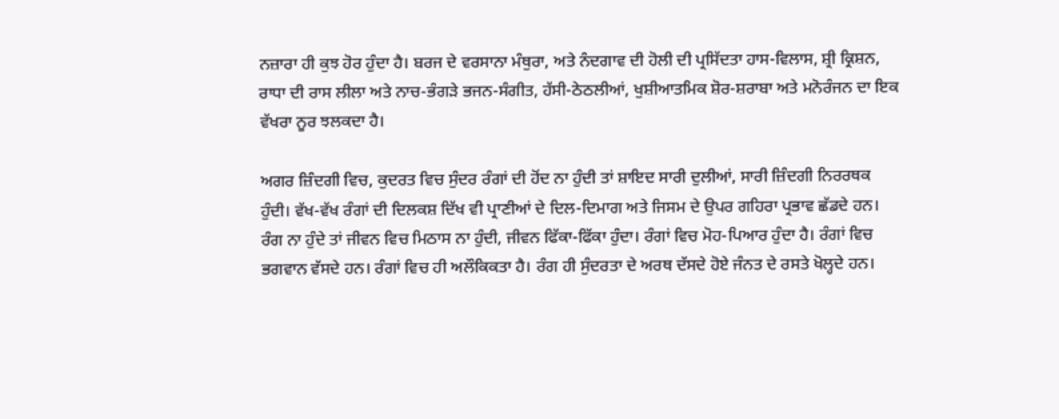ਨਜ਼ਾਰਾ ਹੀ ਕੁਝ ਹੋਰ ਹੁੰਦਾ ਹੈ। ਬਰਜ ਦੇ ਵਰਸਾਨਾ ਮੰਥੁਰਾ, ਅਤੇ ਨੰਦਗਾਵ ਦੀ ਹੋਲੀ ਦੀ ਪ੍ਰਸਿੱਦਤਾ ਹਾਸ-ਵਿਲਾਸ, ਸ਼੍ਰੀ ਕ੍ਰਿਸ਼ਨ, ਰਾਧਾ ਦੀ ਰਾਸ ਲੀਲਾ ਅਤੇ ਨਾਚ-ਭੰਗੜੇ ਭਜਨ-ਸੰਗੀਤ, ਹੱਸੀ-ਠੇਠਲੀਆਂ, ਖੁਸ਼ੀਆਤਮਿਕ ਸ਼ੋਰ-ਸ਼ਰਾਬਾ ਅਤੇ ਮਨੋਰੰਜਨ ਦਾ ਇਕ ਵੱਖਰਾ ਨੂਰ ਝਲਕਦਾ ਹੈ।

ਅਗਰ ਜ਼ਿੰਦਗੀ ਵਿਚ, ਕੁਦਰਤ ਵਿਚ ਸੁੰਦਰ ਰੰਗਾਂ ਦੀ ਹੋਂਦ ਨਾ ਹੁੰਦੀ ਤਾਂ ਸ਼ਾਇਦ ਸਾਰੀ ਦੁਲੀਆਂ, ਸਾਰੀ ਜ਼ਿੰਦਗੀ ਨਿਰਰਥਕ ਹੁੰਦੀ। ਵੱਖ-ਵੱਖ ਰੰਗਾਂ ਦੀ ਦਿਲਕਸ਼ ਦਿੱਖ ਵੀ ਪ੍ਰਾਣੀਆਂ ਦੇ ਦਿਲ-ਦਿਮਾਗ ਅਤੇ ਜਿਸਮ ਦੇ ਉਪਰ ਗਹਿਰਾ ਪ੍ਰਭਾਵ ਛੱਡਦੇ ਹਨ। ਰੰਗ ਨਾ ਹੁੰਦੇ ਤਾਂ ਜੀਵਨ ਵਿਚ ਮਿਠਾਸ ਨਾ ਹੁੰਦੀ, ਜੀਵਨ ਫਿੱਕਾ-ਫਿੱਕਾ ਹੁੰਦਾ। ਰੰਗਾਂ ਵਿਚ ਮੋਹ-ਪਿਆਰ ਹੁੰਦਾ ਹੈ। ਰੰਗਾਂ ਵਿਚ ਭਗਵਾਨ ਵੱਸਦੇ ਹਨ। ਰੰਗਾਂ ਵਿਚ ਹੀ ਅਲੌਕਿਕਤਾ ਹੈ। ਰੰਗ ਹੀ ਸੁੰਦਰਤਾ ਦੇ ਅਰਥ ਦੱਸਦੇ ਹੋਏ ਜੰਨਤ ਦੇ ਰਸਤੇ ਖੋਲ੍ਹਦੇ ਹਨ।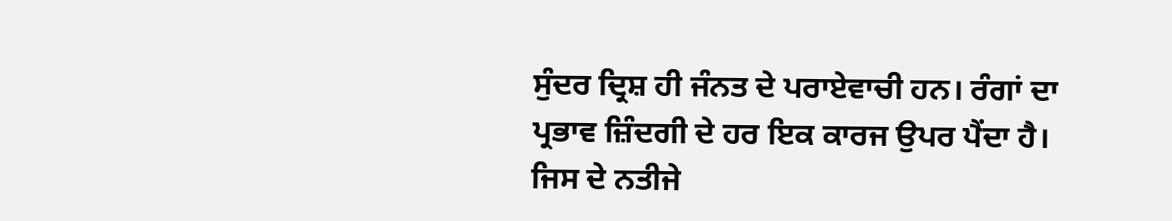ਸੁੰਦਰ ਦ੍ਰਿਸ਼ ਹੀ ਜੰਨਤ ਦੇ ਪਰਾਏਵਾਚੀ ਹਨ। ਰੰਗਾਂ ਦਾ ਪ੍ਰਭਾਵ ਜ਼ਿੰਦਗੀ ਦੇ ਹਰ ਇਕ ਕਾਰਜ ਉਪਰ ਪੈਂਦਾ ਹੈ। ਜਿਸ ਦੇ ਨਤੀਜੇ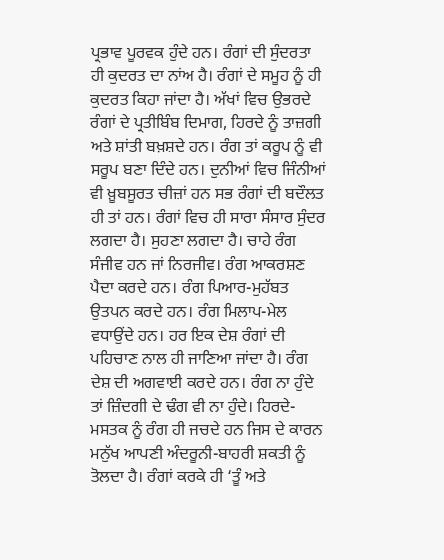ਪ੍ਰਭਾਵ ਪੂਰਵਕ ਹੁੰਦੇ ਹਨ। ਰੰਗਾਂ ਦੀ ਸੁੰਦਰਤਾ ਹੀ ਕੁਦਰਤ ਦਾ ਨਾਂਅ ਹੈ। ਰੰਗਾਂ ਦੇ ਸਮੂਹ ਨੂੰ ਹੀ ਕੁਦਰਤ ਕਿਹਾ ਜਾਂਦਾ ਹੈ। ਅੱਖਾਂ ਵਿਚ ਉਭਰਦੇ ਰੰਗਾਂ ਦੇ ਪ੍ਰਤੀਬਿੰਬ ਦਿਮਾਗ, ਹਿਰਦੇ ਨੂੰ ਤਾਜ਼ਗੀ ਅਤੇ ਸ਼ਾਂਤੀ ਬਖ਼ਸ਼ਦੇ ਹਨ। ਰੰਗ ਤਾਂ ਕਰੂਪ ਨੂੰ ਵੀ ਸਰੂਪ ਬਣਾ ਦਿੰਦੇ ਹਨ। ਦੁਨੀਆਂ ਵਿਚ ਜਿੰਨੀਆਂ ਵੀ ਖ਼ੂਬਸੂਰਤ ਚੀਜ਼ਾਂ ਹਨ ਸਭ ਰੰਗਾਂ ਦੀ ਬਦੌਲਤ ਹੀ ਤਾਂ ਹਨ। ਰੰਗਾਂ ਵਿਚ ਹੀ ਸਾਰਾ ਸੰਸਾਰ ਸੁੰਦਰ ਲਗਦਾ ਹੈ। ਸੁਹਣਾ ਲਗਦਾ ਹੈ। ਚਾਹੇ ਰੰਗ ਸੰਜੀਵ ਹਨ ਜਾਂ ਨਿਰਜੀਵ। ਰੰਗ ਆਕਰਸ਼ਣ ਪੈਦਾ ਕਰਦੇ ਹਨ। ਰੰਗ ਪਿਆਰ-ਮੁਹੱਬਤ ਉਤਪਨ ਕਰਦੇ ਹਨ। ਰੰਗ ਮਿਲਾਪ-ਮੇਲ ਵਧਾਉਂਦੇ ਹਨ। ਹਰ ਇਕ ਦੇਸ਼ ਰੰਗਾਂ ਦੀ ਪਹਿਚਾਣ ਨਾਲ ਹੀ ਜਾਣਿਆ ਜਾਂਦਾ ਹੈ। ਰੰਗ ਦੇਸ਼ ਦੀ ਅਗਵਾਈ ਕਰਦੇ ਹਨ। ਰੰਗ ਨਾ ਹੁੰਦੇ ਤਾਂ ਜ਼ਿੰਦਗੀ ਦੇ ਢੰਗ ਵੀ ਨਾ ਹੁੰਦੇ। ਹਿਰਦੇ-ਮਸਤਕ ਨੂੰ ਰੰਗ ਹੀ ਜਚਦੇ ਹਨ ਜਿਸ ਦੇ ਕਾਰਨ ਮਨੁੱਖ ਆਪਣੀ ਅੰਦਰੂਨੀ-ਬਾਹਰੀ ਸ਼ਕਤੀ ਨੂੰ ਤੋਲਦਾ ਹੈ। ਰੰਗਾਂ ਕਰਕੇ ਹੀ ‘ਤੂੰ ਅਤੇ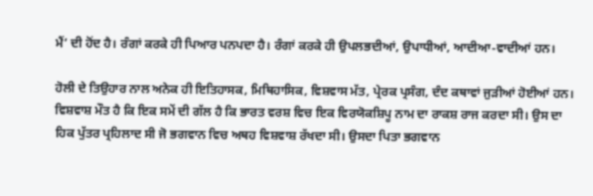ਮੈਂ’ ਦੀ ਹੋਂਦ ਹੈ। ਰੰਗਾਂ ਕਰਕੇ ਹੀ ਪਿਆਰ ਪਨਪਦਾ ਹੈ। ਰੰਗਾਂ ਕਰਕੇ ਹੀ ਉਪਲਭਦੀਆਂ, ਉਪਾਧੀਆਂ, ਆਦੀਆ-ਵਾਦੀਆਂ ਹਨ।

ਹੋਲੀ ਦੇ ਤਿਉਹਾਰ ਨਾਲ ਅਨੇਕ ਹੀ ਇਤਿਹਾਸਕ, ਮਿਥਿਹਾਸਿਕ, ਵਿਸ਼ਵਾਸ ਮੱਤ, ਪ੍ਰੇਰਕ ਪ੍ਰਸੰਗ, ਦੰਦ ਕਥਾਵਾਂ ਜੁੜੀਆਂ ਹੋਈਆਂ ਹਨ। ਵਿਸ਼ਵਾਸ਼ ਮੌਤ ਹੈ ਕਿ ਇਕ ਸਮੇਂ ਦੀ ਗੱਲ ਹੈ ਕਿ ਭਾਰਤ ਵਰਸ਼ ਵਿਚ ਇਕ ਵਿਰਯੋਕਸ਼ਿਪੂ ਨਾਮ ਦਾ ਰਾਕਸ਼ ਰਾਜ ਕਰਦਾ ਸੀ। ਉਸ ਦਾ ਹਿਕ ਪੁੱਤਰ ਪ੍ਰਹਿਲਾਦ ਸੀ ਜੋ ਭਗਵਾਨ ਵਿਚ ਅਥਹ ਵਿਸ਼ਵਾਸ਼ ਰੱਖਦਾ ਸੀ। ਉਸਦਾ ਪਿਤਾ ਭਗਵਾਨ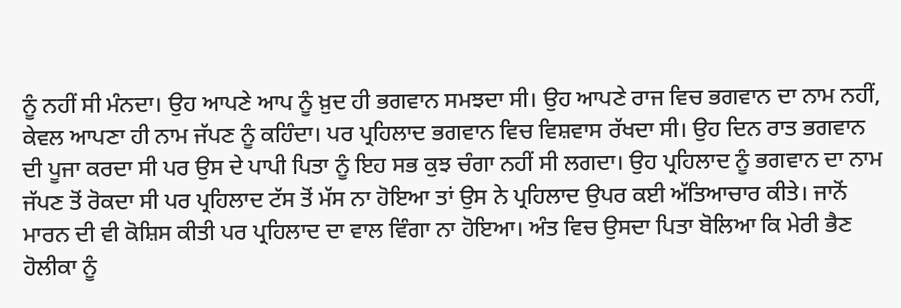ਨੂੰ ਨਹੀਂ ਸੀ ਮੰਨਦਾ। ਉਹ ਆਪਣੇ ਆਪ ਨੂੰ ਖ਼ੁਦ ਹੀ ਭਗਵਾਨ ਸਮਝਦਾ ਸੀ। ਉਹ ਆਪਣੇ ਰਾਜ ਵਿਚ ਭਗਵਾਨ ਦਾ ਨਾਮ ਨਹੀਂ, ਕੇਵਲ ਆਪਣਾ ਹੀ ਨਾਮ ਜੱਪਣ ਨੂੰ ਕਹਿੰਦਾ। ਪਰ ਪ੍ਰਹਿਲਾਦ ਭਗਵਾਨ ਵਿਚ ਵਿਸ਼ਵਾਸ ਰੱਖਦਾ ਸੀ। ਉਹ ਦਿਨ ਰਾਤ ਭਗਵਾਨ ਦੀ ਪੂਜਾ ਕਰਦਾ ਸੀ ਪਰ ਉਸ ਦੇ ਪਾਪੀ ਪਿਤਾ ਨੂੰ ਇਹ ਸਭ ਕੁਝ ਚੰਗਾ ਨਹੀਂ ਸੀ ਲਗਦਾ। ਉਹ ਪ੍ਰਹਿਲਾਦ ਨੂੰ ਭਗਵਾਨ ਦਾ ਨਾਮ ਜੱਪਣ ਤੋਂ ਰੋਕਦਾ ਸੀ ਪਰ ਪ੍ਰਹਿਲਾਦ ਟੱਸ ਤੋਂ ਮੱਸ ਨਾ ਹੋਇਆ ਤਾਂ ਉਸ ਨੇ ਪ੍ਰਹਿਲਾਦ ਉਪਰ ਕਈ ਅੱਤਿਆਚਾਰ ਕੀਤੇ। ਜਾਨੋਂ ਮਾਰਨ ਦੀ ਵੀ ਕੋਸ਼ਿਸ ਕੀਤੀ ਪਰ ਪ੍ਰਹਿਲਾਦ ਦਾ ਵਾਲ ਵਿੰਗਾ ਨਾ ਹੋਇਆ। ਅੰਤ ਵਿਚ ਉਸਦਾ ਪਿਤਾ ਬੋਲਿਆ ਕਿ ਮੇਰੀ ਭੈਣ ਹੋਲੀਕਾ ਨੂੰ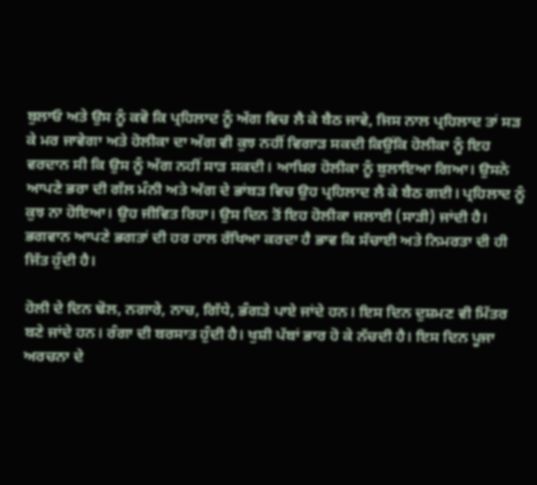ਬੁਲਾਓ ਅਤੇ ਉਸ ਨੂੰ ਕਵੋ ਕਿ ਪ੍ਰਹਿਲਾਦ ਨੂੰ ਅੱਗ ਵਿਚ ਲੈ ਕੇ ਬੈਠ ਜਾਵੇ, ਜਿਸ ਨਾਲ ਪ੍ਰਹਿਲਾਦ ਤਾਂ ਸੜ ਕੇ ਮਰ ਜਾਵੇਗਾ ਅਤੇ ਹੋਲੀਕਾ ਦਾ ਅੱਗ ਵੀ ਕੁਝ ਨਹੀਂ ਵਿਗਾੜ ਸਕਦੀ ਕਿਉਂਕਿ ਹੋਲੀਕਾ ਨੂੰ ਇਹ ਵਰਦਾਨ ਸੀ ਕਿ ਉਸ ਨੂੰ ਅੱਗ ਨਹੀਂ ਸਾੜ ਸਕਦੀ। ਆਖ਼ਿਰ ਹੋਲੀਕਾ ਨੂੰ ਬੁਲਾਇਆ ਗਿਆ। ਉਸਨੇ ਆਪਣੇ ਭਰਾ ਦੀ ਗੱਲ ਮੰਨੀ ਅਤੇ ਅੱਗ ਦੇ ਭਾਂਬੜ ਵਿਚ ਉਹ ਪ੍ਰਹਿਲਾਦ ਲੈ ਕੇ ਬੈਠ ਗਈ। ਪ੍ਰਹਿਲਾਦ ਨੂੰ ਕੁਝ ਨਾ ਹੋਇਆ। ਉਹ ਜੀਵਿਤ ਰਿਹਾ। ਉਸ ਦਿਨ ਤੋਂ ਇਹ ਹੋਲੀਕਾ ਜਲਾਈ (ਸਾੜੀ) ਜਾਂਦੀ ਹੈ। ਭਗਵਾਨ ਆਪਣੇ ਭਗਤਾਂ ਦੀ ਹਰ ਹਾਲ ਰੱਖਿਆ ਕਰਦਾ ਹੈ ਭਾਵ ਕਿ ਸੱਚਾਈ ਅਤੇ ਨਿਮਰਤਾ ਦੀ ਹੀ ਜਿੱਤ ਹੁੰਦੀ ਹੈ।

ਹੋਲੀ ਦੇ ਦਿਨ ਢੋਲ, ਨਗਾਰੇ, ਨਾਚ, ਗਿੱਧੇ, ਭੰਗੜੇ ਪਾਏ ਜਾਂਦੇ ਹਨ। ਇਸ ਦਿਨ ਦੁਸ਼ਮਣ ਵੀ ਮਿੱਤਰ ਬਣੇ ਜਾਂਦੇ ਹਨ। ਰੰਗਾ ਦੀ ਬਰਸਾਤ ਹੁੰਦੀ ਹੈ। ਖੁਸ਼ੀ ਪੱਬਾਂ ਭਾਰ ਹੋ ਕੇ ਨੱਚਦੀ ਹੈ। ਇਸ ਦਿਨ ਪੂਜਾ ਅਰਚਨਾ ਦੇ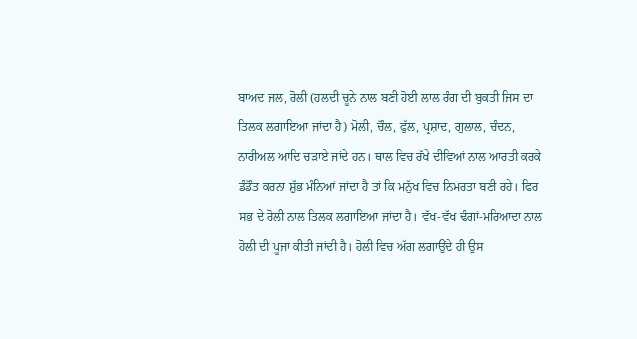ਬਾਅਦ ਜਲ, ਰੋਲੀ (ਹਲਦੀ ਚੂਨੇ ਨਾਲ ਬਣੀ ਹੋਈ ਲਾਲ ਰੰਗ ਦੀ ਬੁਕਤੀ ਜਿਸ ਦਾ ਤਿਲਕ ਲਗਾਇਆ ਜਾਂਦਾ ਹੈ) ਮੋਲੀ, ਚੌਲ, ਫੁੱਲ, ਪ੍ਰਸ਼ਾਦ, ਗੁਲਾਲ, ਚੰਦਨ, ਨਾਰੀਅਲ ਆਦਿ ਚੜਾਏ ਜਾਂਦੇ ਹਨ। ਥਾਲ ਵਿਚ ਰੱਖੇ ਦੀਵਿਆਂ ਨਾਲ ਆਰਤੀ ਕਰਕੇ ਡੰਡੌਤ ਕਰਨਾ ਸ਼ੁੱਭ ਮੰਨਿਆਂ ਜਾਂਦਾ ਹੈ ਤਾਂ ਕਿ ਮਨੁੱਖ ਵਿਚ ਨਿਮਰਤਾ ਬਣੀ ਰਹੇ। ਫਿਰ ਸਭ ਦੇ ਰੋਲੀ ਨਾਲ ਤਿਲਕ ਲਗਾਇਆ ਜਾਂਦਾ ਹੈ। ਵੱਖ-ਵੱਖ ਢੰਗਾਂ-ਮਰਿਆਦਾ ਨਾਲ ਹੋਲੀ ਦੀ ਪੂਜਾ ਕੀਤੀ ਜਾਂਦੀ ਹੈ। ਹੋਲੀ ਵਿਚ ਅੱਗ ਲਗਾਉਂਦੇ ਹੀ ਉਸ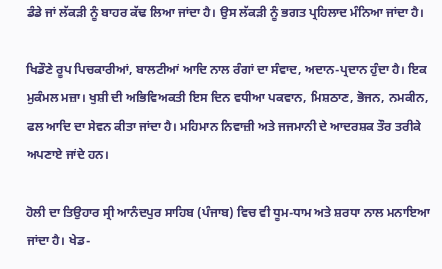ਡੰਡੇ ਜਾਂ ਲੱਕੜੀ ਨੂੰ ਬਾਹਰ ਕੱਢ ਲਿਆ ਜਾਂਦਾ ਹੈ। ਉਸ ਲੱਕੜੀ ਨੂੰ ਭਗਤ ਪ੍ਰਹਿਲਾਦ ਮੰਨਿਆ ਜਾਂਦਾ ਹੈ।

ਖਿਡੌਣੇ ਰੂਪ ਪਿਚਕਾਰੀਆਂ, ਬਾਲਟੀਆਂ ਆਦਿ ਨਾਲ ਰੰਗਾਂ ਦਾ ਸੰਵਾਦ, ਅਦਾਨ-ਪ੍ਰਦਾਨ ਹੁੰਦਾ ਹੈ। ਇਕ ਮੁਕੰਮਲ ਮਜ਼ਾ। ਖੁਸ਼ੀ ਦੀ ਅਭਿਵਿਅਕਤੀ ਇਸ ਦਿਨ ਵਧੀਆ ਪਕਵਾਨ, ਮਿਸ਼ਠਾਣ, ਭੋਜਨ, ਨਮਕੀਨ, ਫਲ ਆਦਿ ਦਾ ਸੇਵਨ ਕੀਤਾ ਜਾਂਦਾ ਹੈ। ਮਹਿਮਾਨ ਨਿਵਾਜ਼ੀ ਅਤੇ ਜਜਮਾਨੀ ਦੇ ਆਦਰਸ਼ਕ ਤੌਰ ਤਰੀਕੇ ਅਪਣਾਏ ਜਾਂਦੇ ਹਨ।

ਹੋਲੀ ਦਾ ਤਿਉਹਾਰ ਸ੍ਰੀ ਆਨੰਦਪੁਰ ਸਾਹਿਬ (ਪੰਜਾਬ) ਵਿਚ ਵੀ ਧੂਮ-ਧਾਮ ਅਤੇ ਸ਼ਰਧਾ ਨਾਲ ਮਨਾਇਆ ਜਾਂਦਾ ਹੈ। ਖੇਡ-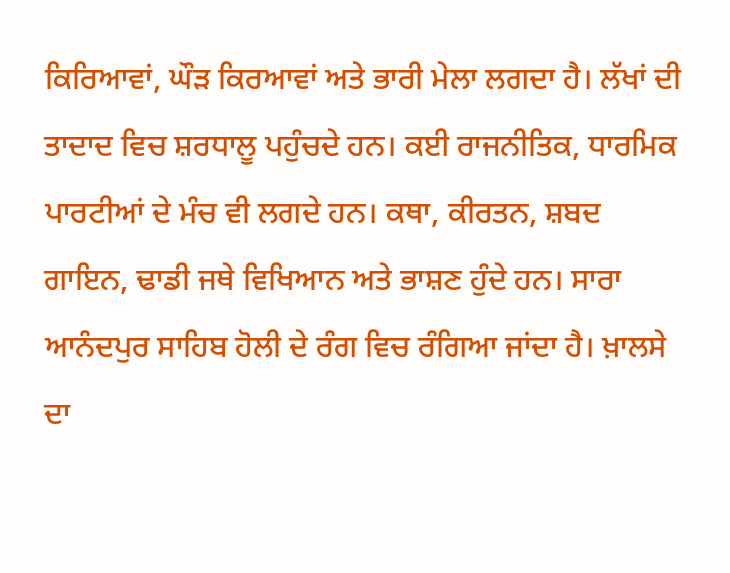ਕਿਰਿਆਵਾਂ, ਘੌੜ ਕਿਰਆਵਾਂ ਅਤੇ ਭਾਰੀ ਮੇਲਾ ਲਗਦਾ ਹੈ। ਲੱਖਾਂ ਦੀ ਤਾਦਾਦ ਵਿਚ ਸ਼ਰਧਾਲੂ ਪਹੁੰਚਦੇ ਹਨ। ਕਈ ਰਾਜਨੀਤਿਕ, ਧਾਰਮਿਕ ਪਾਰਟੀਆਂ ਦੇ ਮੰਚ ਵੀ ਲਗਦੇ ਹਨ। ਕਥਾ, ਕੀਰਤਨ, ਸ਼ਬਦ ਗਾਇਨ, ਢਾਡੀ ਜਥੇ ਵਿਖਿਆਨ ਅਤੇ ਭਾਸ਼ਣ ਹੁੰਦੇ ਹਨ। ਸਾਰਾ ਆਨੰਦਪੁਰ ਸਾਹਿਬ ਹੋਲੀ ਦੇ ਰੰਗ ਵਿਚ ਰੰਗਿਆ ਜਾਂਦਾ ਹੈ। ਖ਼ਾਲਸੇ ਦਾ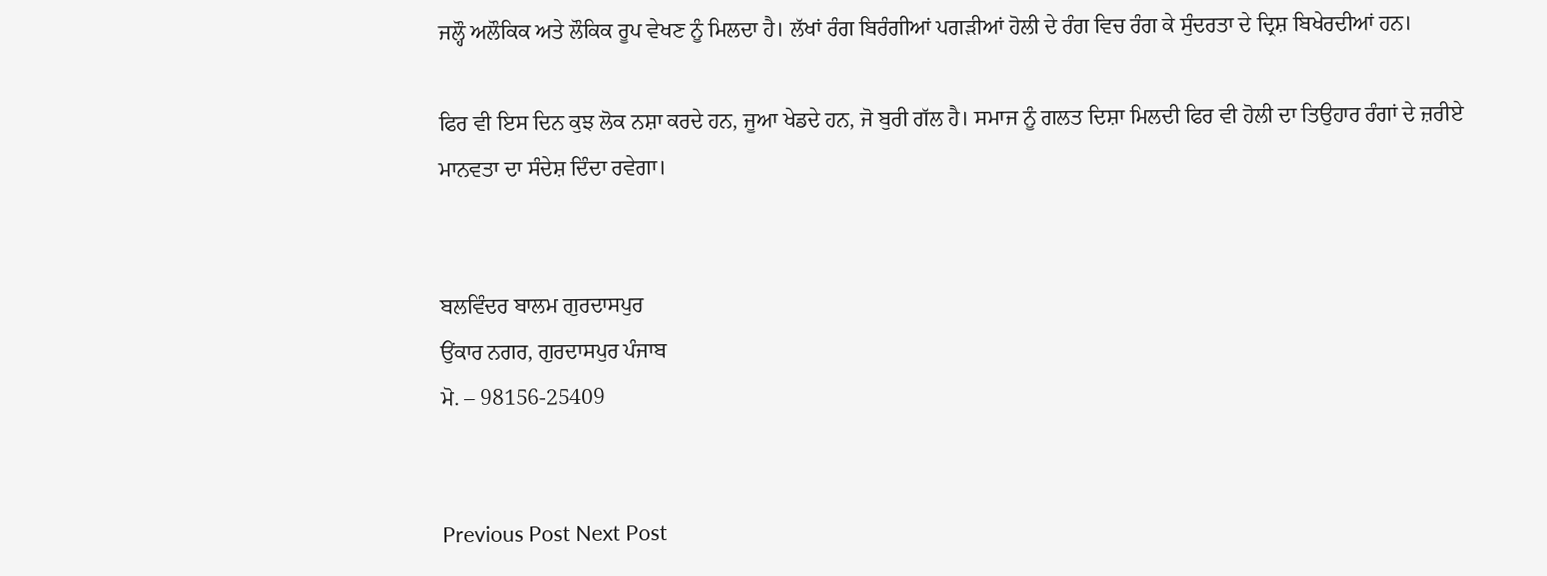ਜਲ੍ਹੌ ਅਲੌਕਿਕ ਅਤੇ ਲੌਕਿਕ ਰੂਪ ਵੇਖਣ ਨੂੰ ਮਿਲਦਾ ਹੈ। ਲੱਖਾਂ ਰੰਗ ਬਿਰੰਗੀਆਂ ਪਗੜੀਆਂ ਹੋਲੀ ਦੇ ਰੰਗ ਵਿਚ ਰੰਗ ਕੇ ਸੁੰਦਰਤਾ ਦੇ ਦ੍ਰਿਸ਼ ਬਿਖੇਰਦੀਆਂ ਹਨ।

ਫਿਰ ਵੀ ਇਸ ਦਿਨ ਕੁਝ ਲੋਕ ਨਸ਼ਾ ਕਰਦੇ ਹਨ, ਜੂਆ ਖੇਡਦੇ ਹਨ, ਜੋ ਬੁਰੀ ਗੱਲ ਹੈ। ਸਮਾਜ ਨੂੰ ਗਲਤ ਦਿਸ਼ਾ ਮਿਲਦੀ ਫਿਰ ਵੀ ਹੋਲੀ ਦਾ ਤਿਉਹਾਰ ਰੰਗਾਂ ਦੇ ਜ਼ਰੀਏ ਮਾਨਵਤਾ ਦਾ ਸੰਦੇਸ਼ ਦਿੰਦਾ ਰਵੇਗਾ।


ਬਲਵਿੰਦਰ ਬਾਲਮ ਗੁਰਦਾਸਪੁਰ
ਉਂਕਾਰ ਨਗਰ, ਗੁਰਦਾਸਪੁਰ ਪੰਜਾਬ
ਮੋ. – 98156-25409


Previous Post Next Post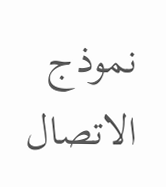نموذج الاتصال